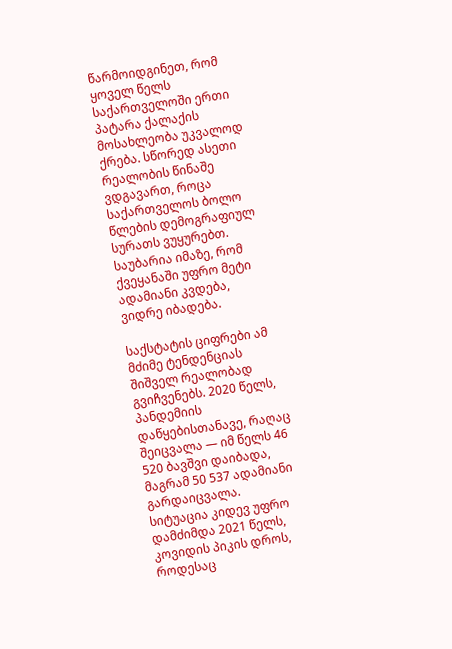წარმოიდგინეთ, რომ ყოველ წელს საქართველოში ერთი პატარა ქალაქის მოსახლეობა უკვალოდ ქრება. სწორედ ასეთი რეალობის წინაშე ვდგავართ, როცა საქართველოს ბოლო წლების დემოგრაფიულ სურათს ვუყურებთ. საუბარია იმაზე, რომ ქვეყანაში უფრო მეტი ადამიანი კვდება, ვიდრე იბადება.

საქსტატის ციფრები ამ მძიმე ტენდენციას შიშველ რეალობად გვიჩვენებს. 2020 წელს, პანდემიის დაწყებისთანავე, რაღაც შეიცვალა — იმ წელს 46 520 ბავშვი დაიბადა, მაგრამ 50 537 ადამიანი გარდაიცვალა. სიტუაცია კიდევ უფრო დამძიმდა 2021 წელს, კოვიდის პიკის დროს, როდესაც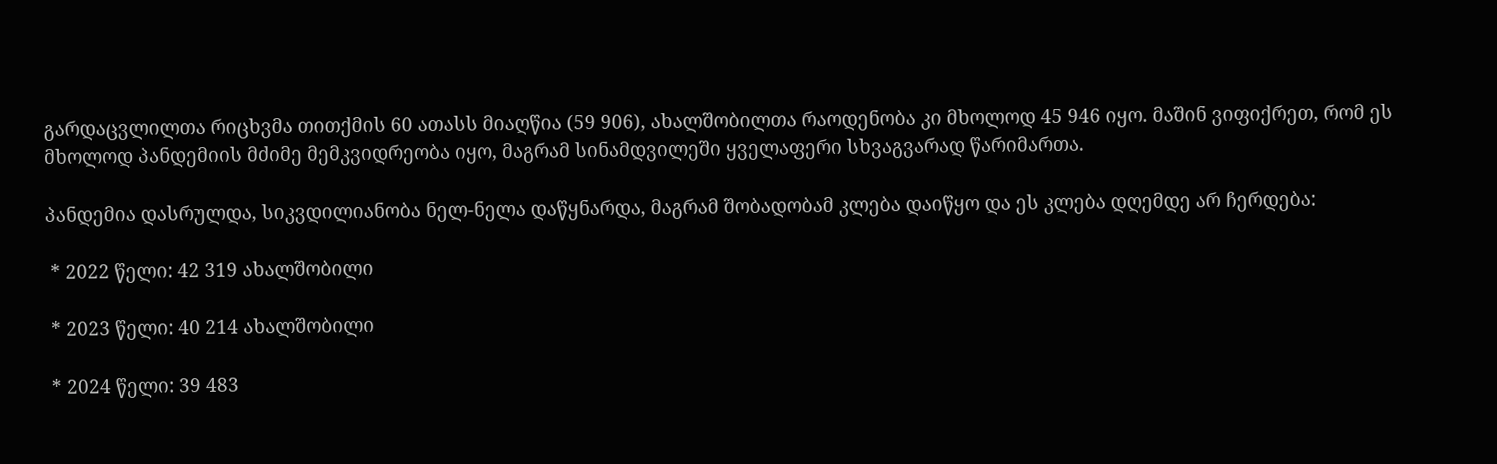გარდაცვლილთა რიცხვმა თითქმის 60 ათასს მიაღწია (59 906), ახალშობილთა რაოდენობა კი მხოლოდ 45 946 იყო. მაშინ ვიფიქრეთ, რომ ეს მხოლოდ პანდემიის მძიმე მემკვიდრეობა იყო, მაგრამ სინამდვილეში ყველაფერი სხვაგვარად წარიმართა.

პანდემია დასრულდა, სიკვდილიანობა ნელ-ნელა დაწყნარდა, მაგრამ შობადობამ კლება დაიწყო და ეს კლება დღემდე არ ჩერდება:

 * 2022 წელი: 42 319 ახალშობილი

 * 2023 წელი: 40 214 ახალშობილი

 * 2024 წელი: 39 483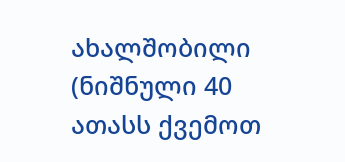ახალშობილი (ნიშნული 40 ათასს ქვემოთ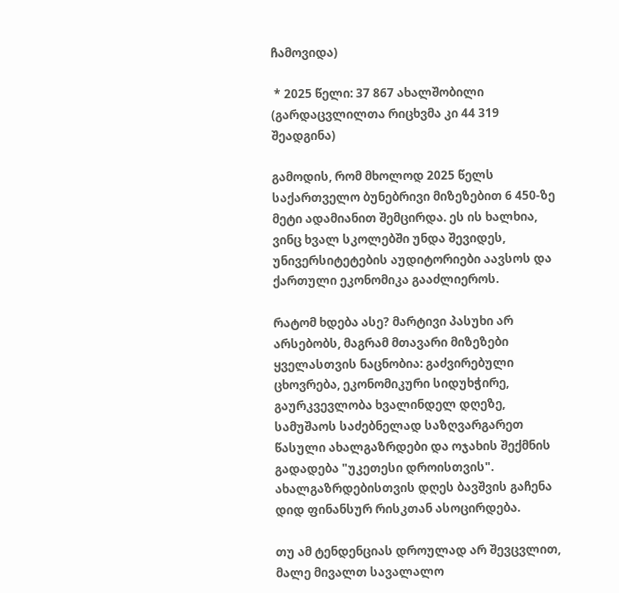ჩამოვიდა)

 * 2025 წელი: 37 867 ახალშობილი (გარდაცვლილთა რიცხვმა კი 44 319 შეადგინა)

გამოდის, რომ მხოლოდ 2025 წელს საქართველო ბუნებრივი მიზეზებით 6 450-ზე მეტი ადამიანით შემცირდა. ეს ის ხალხია, ვინც ხვალ სკოლებში უნდა შევიდეს, უნივერსიტეტების აუდიტორიები აავსოს და ქართული ეკონომიკა გააძლიეროს.

რატომ ხდება ასე? მარტივი პასუხი არ არსებობს, მაგრამ მთავარი მიზეზები ყველასთვის ნაცნობია: გაძვირებული ცხოვრება, ეკონომიკური სიდუხჭირე, გაურკვევლობა ხვალინდელ დღეზე, სამუშაოს საძებნელად საზღვარგარეთ წასული ახალგაზრდები და ოჯახის შექმნის გადადება "უკეთესი დროისთვის". ახალგაზრდებისთვის დღეს ბავშვის გაჩენა დიდ ფინანსურ რისკთან ასოცირდება.

თუ ამ ტენდენციას დროულად არ შევცვლით, მალე მივალთ სავალალო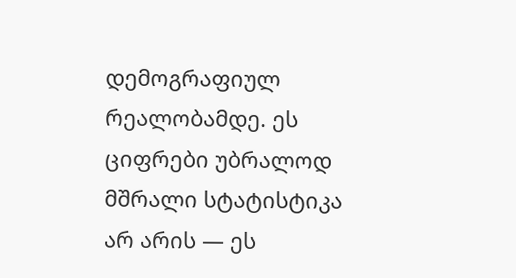დემოგრაფიულ რეალობამდე. ეს ციფრები უბრალოდ მშრალი სტატისტიკა არ არის — ეს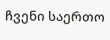ჩვენი საერთო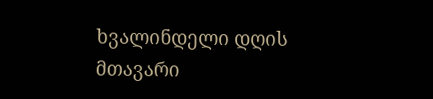ხვალინდელი დღის მთავარი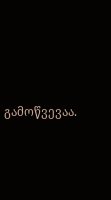გამოწვევაა.